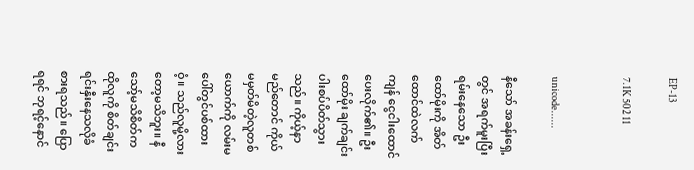EP-13

7.1K 502 11


unicode......

နီသော် အခန်းရှေ့တွင် အရက်မူးပြီးရမ်းနေသော ဦးထော်မိုးကို အိတ်ထောင်ထဲလက်ကျန် ငွေငါးထောင်ပေးလိုက်၏။ ဦးထော်မိုး ချက်ချင်းပါးစပ်ပိတ်သွားသည်။ ကိုယ့်နာမည်တောင် ကိုယ်မမှတ်မိတဲ့လူတစ်ယောက်ကို လမ်းမပေါ်တွင်ပစ်ထားဝံ့။ သည်လူမို့လားတော့မသိဘူး။ နီသော့်မသိစိတ်က ထိုလူကို စိတ်ချင်းရင်းနှီးနေသလိုခံစားရသည်။ ပြောရရင် ဘုရင့်နောင်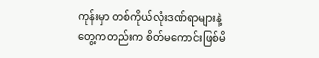ကုန်းမှာ တစ်ကိုယ်လုံးဒဏ်ရာများနဲ့တွေ့ကတည်းက စိတ်မကောင်းဖြစ်မိ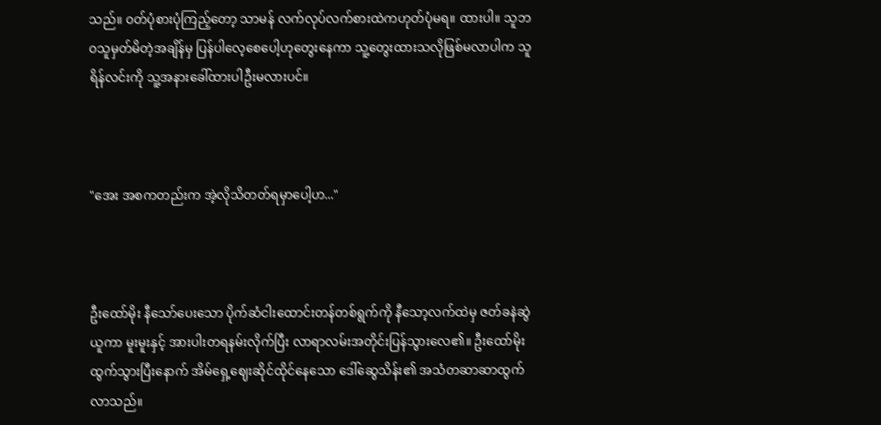သည်။ ဝတ်ပုံစားပုံကြည့်တော့ သာမန် လက်လုပ်လက်စားထဲကဟုတ်ပုံမရ။ ထားပါ။ သူဘဝသူမှတ်မိတဲ့အချိန်မှ ပြန်ပါလေ့စေပေါ့ဟုတွေးနေကာ သူ့တွေးထားသလိုဖြစ်မလာပါက သူရိန်လင်းကို သူ့အနားခေါ်ထားပါဦးမလားပင်။



"အေး အစကတည်းက အဲ့လိုသိတတ်ရမှာပေါ့ဟ..."



ဦးထော်မိုး နီသော်ပေးသော ပိုက်ဆံငါးထောင်းတန်တစ်ရွက်ကို နီသော့လက်ထဲမှ ဇတ်ခနဲဆွဲယူကာ မူးမူးနှင့် အားပါးတရနမ်းလိုက်ပြီး လာရာလမ်းအတိုင်းပြန်သွားလေ၏။ ဦးထော်မိုးထွက်သွားပြီးနောက် အိမ်ရှေ့ဈေးဆိုင်ထိုင်နေသော ဒေါ်ဆွေသိန်း၏ အသံတဆာဆာထွက်လာသည်။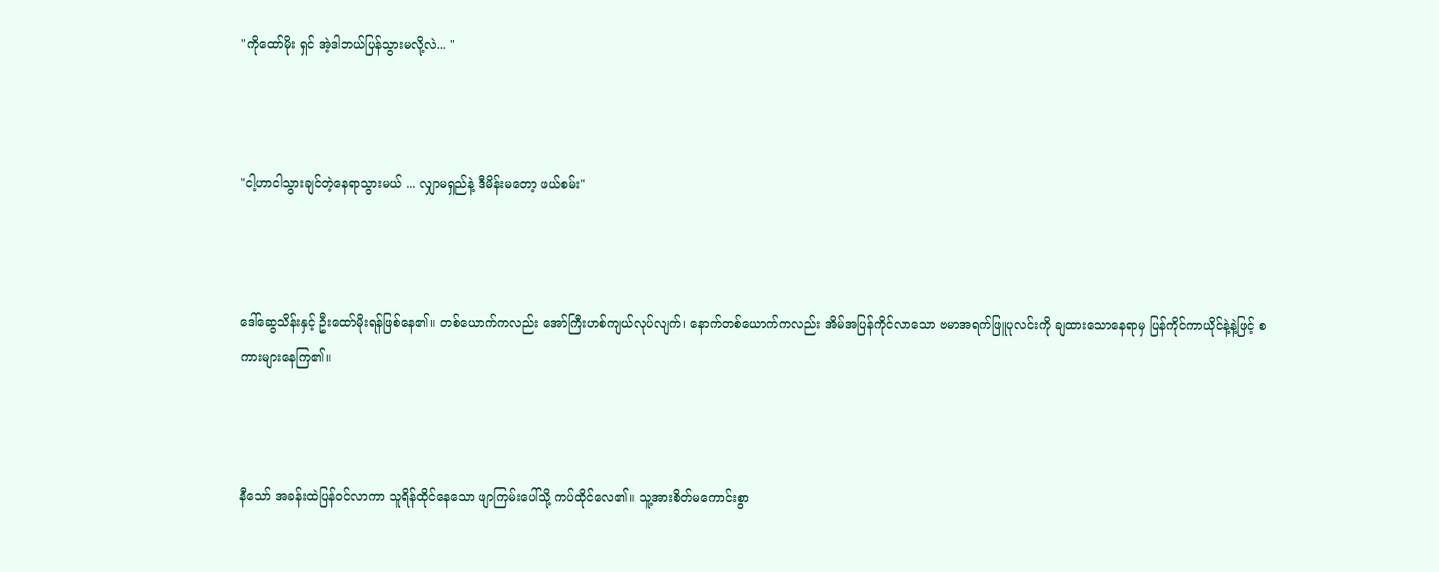"ကိုထော်မိုး ရှင် အဲ့ဒါဘယ်ပြန်သွားမလို့လဲ... "



"ငါ့ဟာငါသွားချင်တဲ့နေရာသွားမယ် ... လျှာမရှည်နဲ့ ဒီမိန်းမတော့ ဖယ်စမ်း"



ဒေါ်ဆွေသိန်းနှင့် ဦးထော်မိုးရန်ဖြစ်နေ၏။ တစ်ယောက်ကလည်း အော်ကြီးဟစ်ကျယ်လုပ်လျက်၊ နောက်တစ်ယောက်ကလည်း အိမ်အပြန်ကိုင်လာသော ဗမာအရက်ဖြူပုလင်းကို ချထားသောနေရာမှ ပြန်ကိုင်ကာယိုင်နဲ့နဲ့ဖြင့် စကားများနေကြ၏။



နီသော် အခန်းထဲပြန်ဝင်လာကာ သူရိန်ထိုင်နေသော ဖျာကြမ်းပေါ်သို့ ကပ်ထိုင်လေ၏။ သူ့အားစိတ်မကောင်းစွာ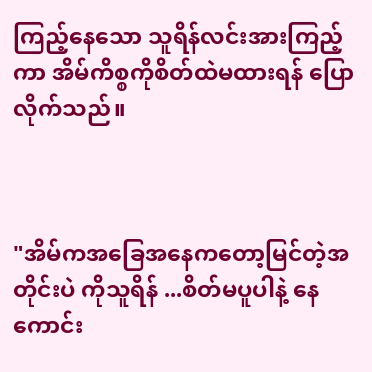ကြည့်နေသော သူရိန်လင်းအားကြည့်ကာ အိမ်ကိစ္စကိုစိတ်ထဲမထားရန် ပြောလိုက်သည်။



"အိမ်ကအခြေအနေကတော့မြင်တဲ့အတိုင်းပဲ ကိုသူရိန် ...စိတ်မပူပါနဲ့ နေကောင်း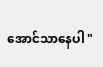အောင်သာနေပါ "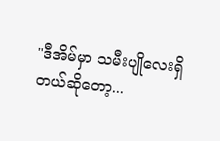"ဒီအိမ်မှာ သမီးပျိုလေးရှိတယ်ဆိုတော့...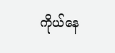ကိုယ်နေ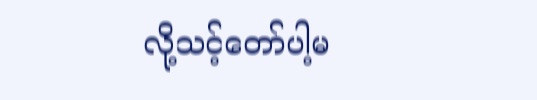လို့သင့်တော်ပါ့မ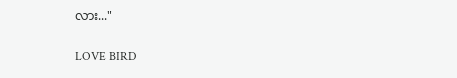လား..."

LOVE BIRD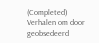(Completed) Verhalen om door geobsedeerd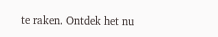te raken. Ontdek het nu